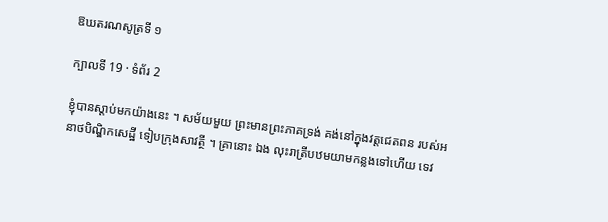ឱឃតរណសូត្រទី ១

ក្បាលទី 19 · ទំព័រ 2

ខ្ញុំបានស្តាប់មកយ៉ាងនេះ ។ សម័យមួយ ព្រះមានព្រះភាគទ្រង់ គង់នៅក្នុងវត្តជេតពន របស់អនាថបិណ្ឌិកសេដ្ឋី ទៀបក្រុងសាវត្ថី ។ គ្រានោះ ឯង លុះរាត្រីបឋមយាមកន្លងទៅហើយ ទេវ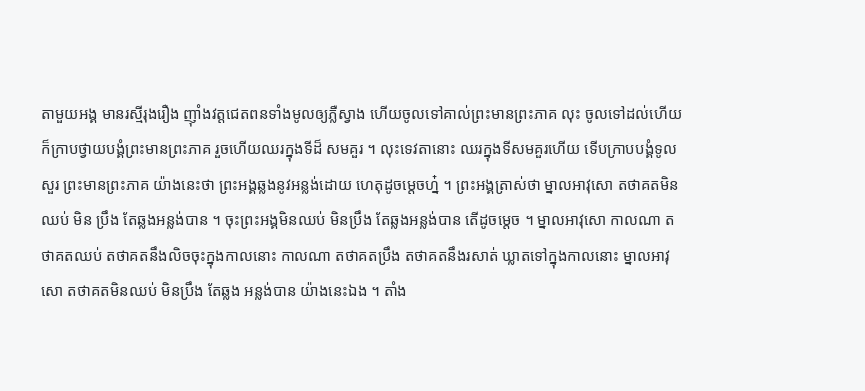តាមួយអង្គ មានរស្មីរុងរឿង ញ៉ាំងវត្តជេតពនទាំងមូលឲ្យភ្លឺស្វាង ហើយចូលទៅគាល់ព្រះមានព្រះភាគ លុះ ចូលទៅដល់ហើយ ក៏ក្រាបថ្វាយបង្គំព្រះមានព្រះភាគ រួចហើយឈរក្នុងទីដ៏ សមគួរ ។ លុះទេវតានោះ ឈរក្នុងទីសមគួរហើយ ទើបក្រាបបង្គំទូលសួរ ព្រះមានព្រះភាគ យ៉ាងនេះថា ព្រះអង្គឆ្លងនូវអន្លង់ដោយ ហេតុដូចម្តេចហ្ន៎ ។ ព្រះអង្គត្រាស់ថា ម្នាលអាវុសោ តថាគតមិនឈប់ មិន ប្រឹង តែឆ្លងអន្លង់បាន ។ ចុះព្រះអង្គមិនឈប់ មិនប្រឹង តែឆ្លងអន្លង់បាន តើដូចម្តេច ។ ម្នាលអាវុសោ កាលណា តថាគតឈប់ តថាគតនឹងលិចចុះក្នុងកាលនោះ កាលណា តថាគតប្រឹង តថាគតនឹងរសាត់ ឃ្លាតទៅក្នុងកាលនោះ ម្នាលអាវុសោ តថាគតមិនឈប់ មិនប្រឹង តែឆ្លង អន្លង់បាន យ៉ាងនេះឯង ។ តាំង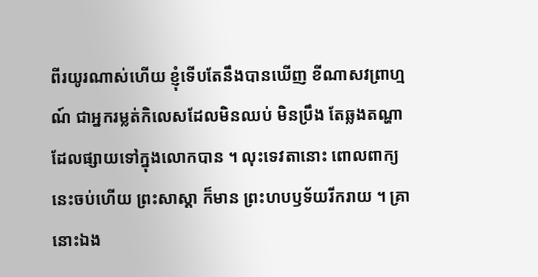ពីរយូរណាស់ហើយ ខ្ញុំទើបតែនឹងបានឃើញ ខីណាសវព្រាហ្មណ៍ ជាអ្នករម្លត់កិលេសដែលមិនឈប់ មិនប្រឹង តែឆ្លងតណ្ហាដែលផ្សាយទៅក្នុងលោកបាន ។ លុះទេវតានោះ ពោលពាក្យនេះចប់ហើយ ព្រះសាស្តា ក៏មាន ព្រះហបឫទ័យរីករាយ ។ គ្រានោះឯង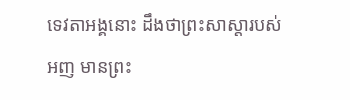ទេវតាអង្គនោះ ដឹងថាព្រះសាស្តារបស់ អញ មានព្រះ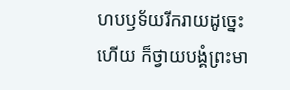ហបឫទ័យរីករាយដូច្នេះហើយ ក៏ថ្វាយបង្គំព្រះមា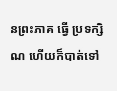នព្រះភាគ ធ្វើ ប្រទក្សិណ ហើយក៏បាត់ទៅ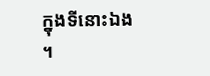ក្នុងទីនោះឯង ។